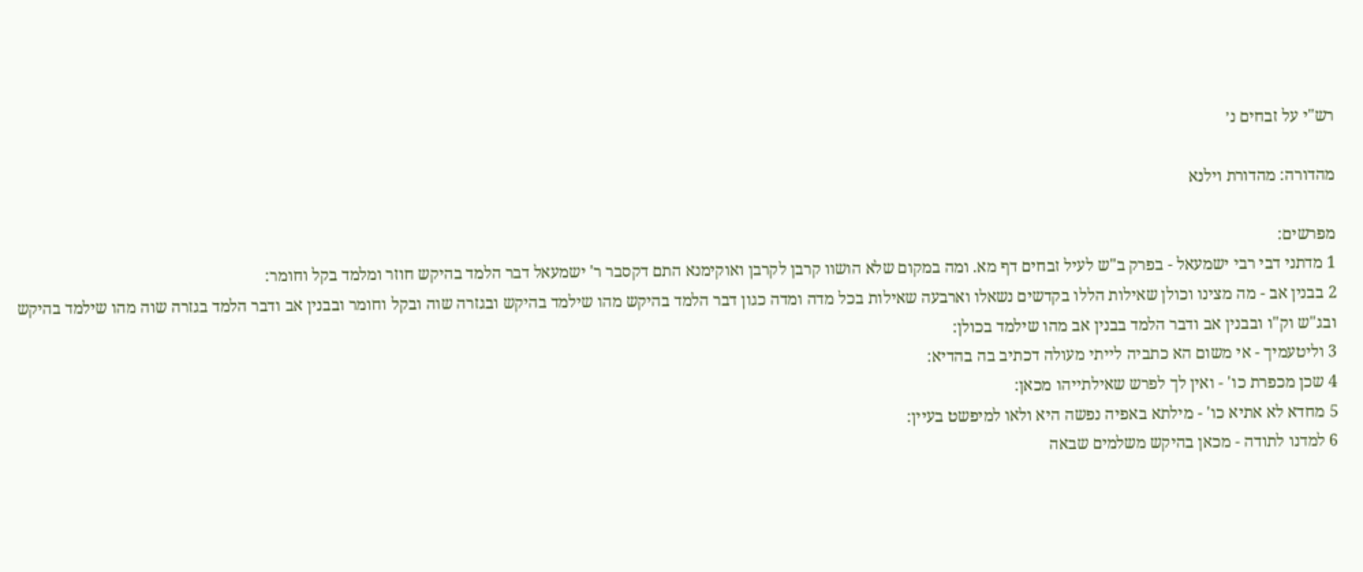רש"י על זבחים נ׳

מהדורה: מהדורת וילנא

מפרשים:
1 מדתני דבי רבי ישמעאל - בפרק ב"ש לעיל זבחים דף מא. ומה במקום שלא הושוו קרבן לקרבן ואוקימנא התם דקסבר ר' ישמעאל דבר הלמד בהיקש חוזר ומלמד בקל וחומר:
2 בבנין אב - מה מצינו וכולן שאילות הללו בקדשים נשאלו וארבעה שאילות בכל מדה ומדה כגון דבר הלמד בהיקש מהו שילמד בהיקש ובגזרה שוה ובקל וחומר ובבנין אב ודבר הלמד בגזרה שוה מהו שילמד בהיקש ובג"ש וק"ו ובבנין אב ודבר הלמד בבנין אב מהו שילמד בכולן:
3 וליטעמיך - אי משום הא כתביה לייתי מעולה דכתיב בה בהדיא:
4 שכן מכפרת כו' - ואין לך לפרש שאילתייהו מכאן:
5 מחדא לא אתיא כו' - מילתא באפיה נפשה היא ולאו למיפשט בעיין:
6 למדנו לתודה - מכאן בהיקש משלמים שבאה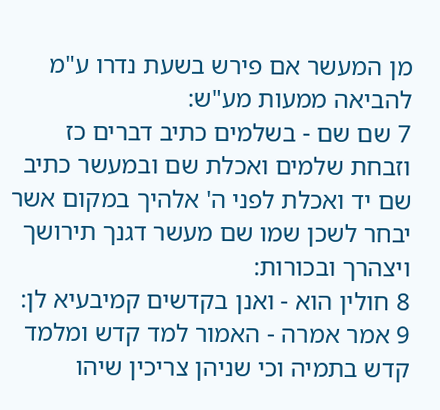מן המעשר אם פירש בשעת נדרו ע"מ להביאה ממעות מע"ש:
7 שם שם - בשלמים כתיב דברים כז וזבחת שלמים ואכלת שם ובמעשר כתיב שם יד ואכלת לפני ה' אלהיך במקום אשר יבחר לשכן שמו שם מעשר דגנך תירושך ויצהרך ובכורות:
8 חולין הוא - ואנן בקדשים קמיבעיא לן:
9 אמר אמרה - האמור למד קדש ומלמד קדש בתמיה וכי שניהן צריכין שיהו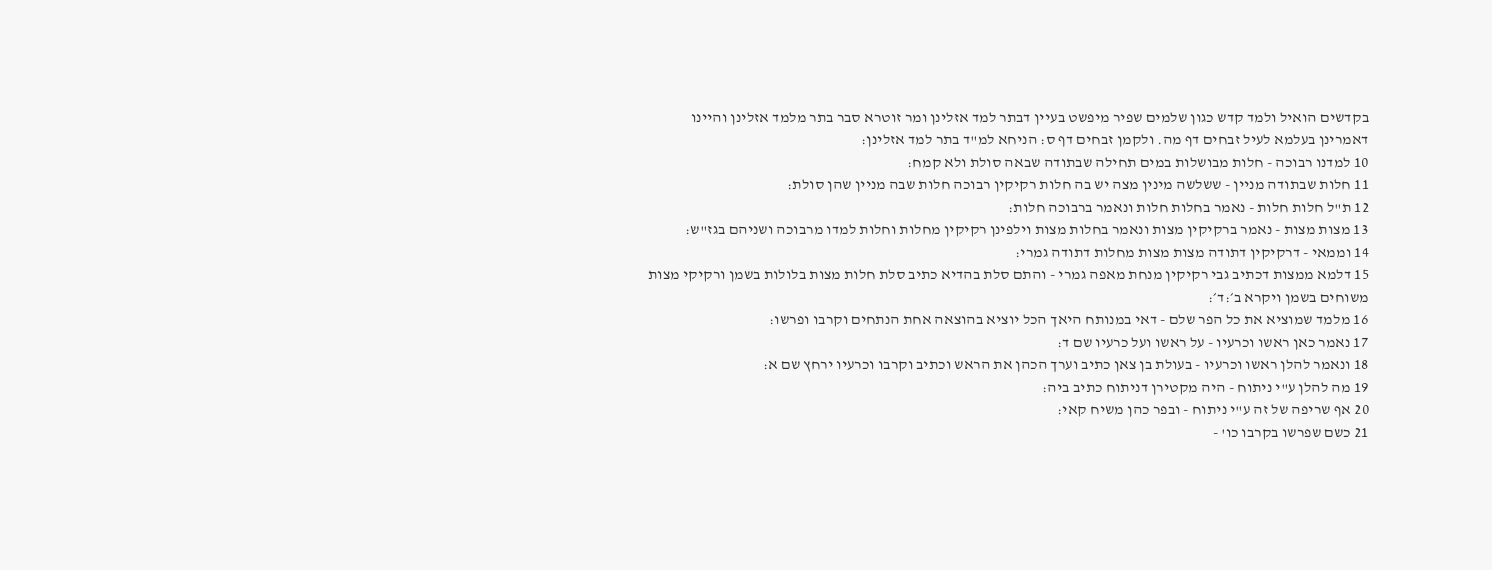בקדשים הואיל ולמד קדש כגון שלמים שפיר מיפשט בעיין דבתר למד אזלינן ומר זוטרא סבר בתר מלמד אזלינן והיינו דאמרינן בעלמא לעיל זבחים דף מה. ולקמן זבחים דף ס: הניחא למ"ד בתר למד אזלינן:
10 למדנו רבוכה - חלות מבושלות במים תחילה שבתודה שבאה סולת ולא קמח:
11 חלות שבתודה מניין - ששלשה מינין מצה יש בה חלות רקיקין רבוכה חלות שבה מניין שהן סולת:
12 ת"ל חלות חלות - נאמר בחלות חלות ונאמר ברבוכה חלות:
13 מצות מצות - נאמר ברקיקין מצות ונאמר בחלות מצות וילפינן רקיקין מחלות וחלות למדו מרבוכה ושניהם בגז"ש:
14 וממאי - דרקיקין דתודה מצות מצות מחלות דתודה גמרי:
15 דלמא ממצות דכתיב גבי רקיקין מנחת מאפה גמרי - והתם סלת בהדיא כתיב סלת חלות מצות בלולות בשמן ורקיקי מצות משוחים בשמן ויקרא ב׳:ד׳:
16 מלמד שמוציא את כל הפר שלם - דאי במנותח היאך הכל יוציא בהוצאה אחת הנתחים וקרבו ופרשו:
17 נאמר כאן ראשו וכרעיו - על ראשו ועל כרעיו שם ד:
18 ונאמר להלן ראשו וכרעיו - בעולת בן צאן כתיב וערך הכהן את הראש וכתיב וקרבו וכרעיו ירחץ שם א:
19 מה להלן ע"י ניתוח - היה מקטירן דניתוח כתיב ביה:
20 אף שריפה של זה ע"י ניתוח - ובפר כהן משיח קאי:
21 כשם שפרשו בקרבו כו' -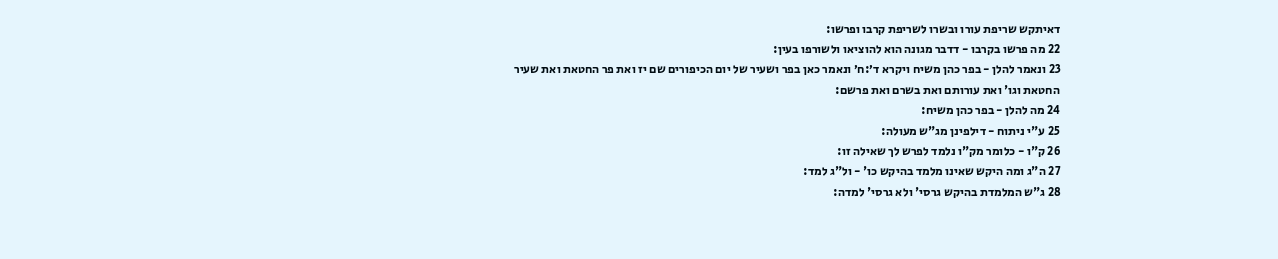דאיתקש שריפת עורו ובשרו לשריפת קרבו ופרשו:
22 מה פרשו בקרבו - דדבר מגונה הוא להוציאו ולשורפו בעין:
23 ונאמר להלן - בפר כהן משיח ויקרא ד׳:ח׳ ונאמר כאן בפר ושעיר של יום הכיפורים שם יז ואת פר החטאת ואת שעיר החטאת וגו' ואת עורותם ואת בשרם ואת פרשם:
24 מה להלן - בפר כהן משיח:
25 ע"י ניתוח - דילפינן מג"ש מעולה:
26 ק"ו - כלומר מק"ו נלמד לפרש לך שאילה זו:
27 ה"ג ומה היקש שאינו מלמד בהיקש כו' - ול"ג למד:
28 ג"ש המלמדת בהיקש גרסי' ולא גרסי' למדה: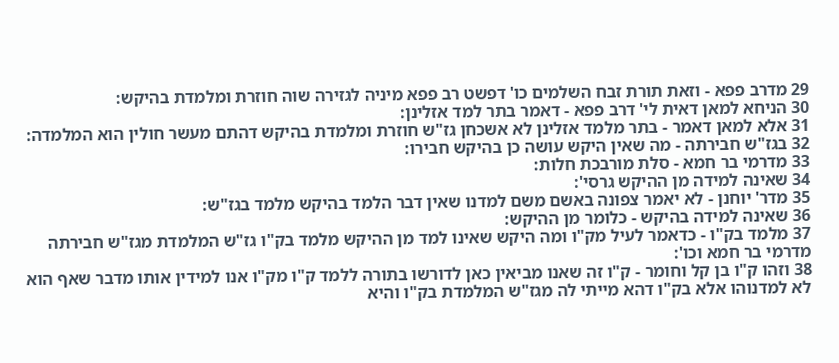29 מדרב פפא - וזאת תורת זבח השלמים כו' דפשט רב פפא מיניה לגזירה שוה חוזרת ומלמדת בהיקש:
30 הניחא למאן דאית לי' דרב פפא - דאמר בתר למד אזלינן:
31 אלא למאן דאמר - בתר מלמד אזלינן לא אשכחן גז"ש חוזרת ומלמדת בהיקש דהתם מעשר חולין הוא המלמדה:
32 בגז"ש חבירתה - מה שאין היקש עושה כן בהיקש חבירו:
33 מדרמי בר חמא - סלת מורבכת חלות:
34 שאינה למידה מן ההיקש גרסי':
35 מדר' יוחנן - לא יאמר צפונה באשם משם למדנו שאין דבר הלמד בהיקש מלמד בגז"ש:
36 שאינה למידה בהיקש - כלומר מן ההיקש:
37 מלמד בק"ו - כדאמר לעיל מק"ו ומה היקש שאינו למד מן ההיקש מלמד בק"ו גז"ש המלמדת מגז"ש חבירתה מדרמי בר חמא וכו':
38 וזהו ק"ו בן קל וחומר - ק"ו זה שאנו מביאין כאן לדורשו בתורה ללמד ק"ו מק"ו אנו למידין אותו מדבר שאף הוא לא למדנוהו אלא בק"ו דהא מייתי לה מגז"ש המלמדת בק"ו והיא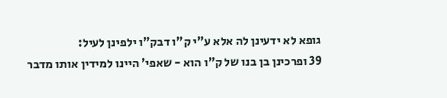גופא לא ידעינן לה אלא ע"י ק"ו דבק"ו ילפינן לעיל:
39 ופרכינן בן בנו של ק"ו הוא - שאפי' היינו למידין אותו מדבר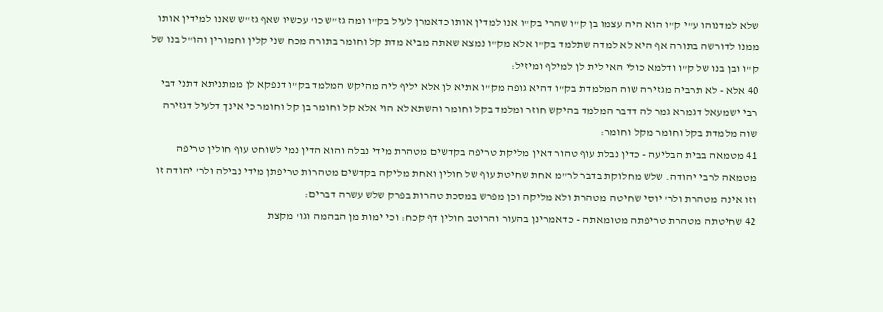שלא למדנוהו ע"י ק"ו הוא היה עצמו בן ק"ו שהרי בק"ו אנו למדין אותו כדאמרן לעיל בק"ו ומה גז"ש כו' עכשיו שאף גז"ש שאנו למידין אותו ממנו לדורשה בתורה אף היא לא למדה שתלמד בק"ו אלא מק"ו נמצא שאתה מביא מדת קל וחומר בתורה מכח שני קלין וחמורין והו"ל בנו של ק"ו ובן בנו של ק"ו ודלמא כולי האי לית לן למילף ומיזיל:
40 אלא - לא תרביה מגזירה שוה המלמדת בק"ו דהיא גופה מק"ו אתיא לן אלא יליף ליה מהיקש המלמד בק"ו דנפקא לן ממתניתא דתני דבי רבי ישמעאל דגמרא גמר לה דדבר המלמד בהיקש חוזר ומלמד בקל וחומר והשתא לא הוי אלא קל וחומר בן קל וחומר כי אינך דלעיל דגזירה שוה מלמדת בקל וחומר מקל וחומר:
41 מטמאה בבית הבליעה - כדין נבלת עוף טהור דאין מליקת טריפה בקדשים מטהרת מידי נבלה והוא הדין נמי לשוחט עוף חולין טריפה מטמאה לרבי יהודה. שלש מחלוקת בדבר לר"מ אחת שחיטת עוף של חולין ואחת מליקה בקדשים מטהרות טריפתן מידי נבילה ולר' יהודה זו וזו אינה מטהרת ולר' יוסי שחיטה מטהרת ולא מליקה וכן מפרש במסכת טהרות בפרק שלש עשרה דברים:
42 שחיטתה מטהרת טריפתה מטומאתה - כדאמרינן בהעור והרוטב חולין דף קכח: וכי ימות מן הבהמה וגו' מקצת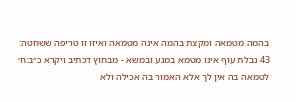בהמה מטמאה ומקצת בהמה אינה מטמאה ואיזו זו טריפה ששחטה:
43 נבלת עוף אינו מטמא במגע ובמשא - מבחוץ דכתיב ויקרא כ״ב:ח׳ לטמאה בה אין לך אלא האמור בה אכילה ולא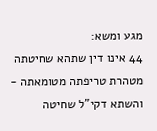מגע ומשא:
44 אינו דין שתהא שחיטתה מטהרת טריפתה מטומאתה - והשתא דקי"ל שחיטה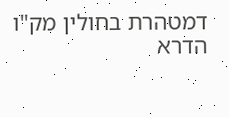דמטהרת בחולין מק"ו הדרא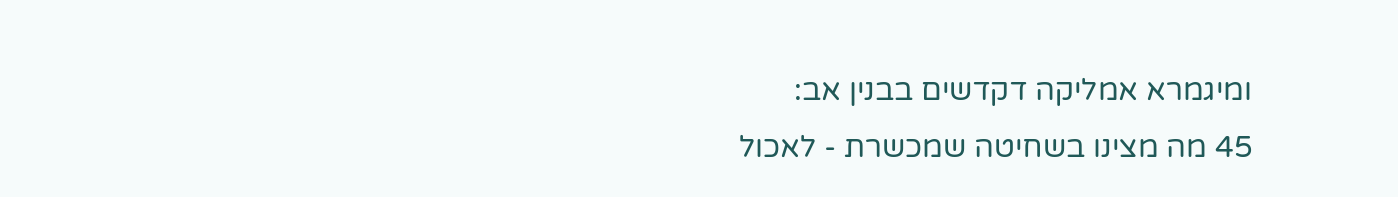ומיגמרא אמליקה דקדשים בבנין אב:
45 מה מצינו בשחיטה שמכשרת - לאכול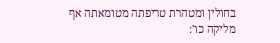בחולין ומטהרת טריפתה מטומאתה אף מליקה כו':